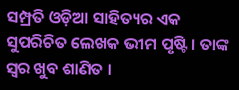ସମ୍ପ୍ରତି ଓଡ଼ିଆ ସାହିତ୍ୟର ଏକ ସୁପରିଚିତ ଲେଖକ ଭୀମ ପୃଷ୍ଟି । ତାଙ୍କ ସ୍ୱର ଖୁବ ଶାଣିତ ।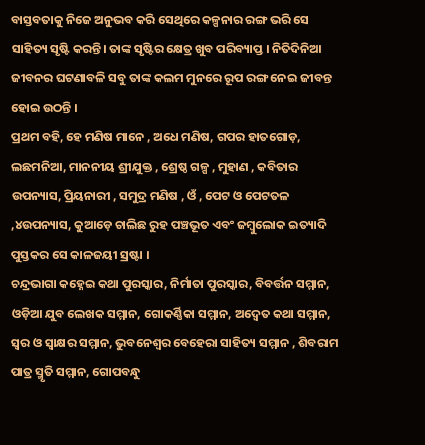ବାସ୍ତବତାକୁ ନିଜେ ଅନୁଭବ କରି ସେଥିରେ କଳ୍ପନାର ରଙ୍ଗ ଭରି ସେ ସାହିତ୍ୟ ସୃଷ୍ଟି କରନ୍ତି। ତାଙ୍କ ସୃଷ୍ଟିର କ୍ଷେତ୍ର ଖୁବ ପରିବ୍ୟାପ୍ତ । ନିତିଦିନିଆ ଜୀବନର ଘଟଣାବଳି ସବୁ ତାଙ୍କ କଲମ ମୁନରେ ରୂପ ରଙ୍ଗ ନେଇ ଜୀବନ୍ତ ହୋଇ ଉଠନ୍ତି ।
ପ୍ରଥମ ବହି, ହେ ମଣିଷ ମାନେ , ଅଧେ ମଣିଷ, ଗପର ହାତଗୋଡ଼, ଲଛମନିଆ, ମାନନୀୟ ଶ୍ରୀଯୁକ୍ତ , ଶ୍ରେଷ୍ଠ ଗଳ୍ପ , ମୁହାଣ , କବିତାର ଉପନ୍ୟାସ, ପ୍ରିୟନାରୀ , ସମୁଦ୍ର ମଣିଷ , ଓଁ , ପେଟ ଓ ପେଟତଳ ,୪ଉପନ୍ୟାସ, କୁଆଡ଼େ ଚାଲିଛ ରୁହ ପଞ୍ଚଭୂତ ଏବଂ ଜମ୍ବୁଲୋକ ଇତ୍ୟାଦି ପୁସ୍ତକର ସେ କାଳଜୟୀ ସ୍ରଷ୍ଟା ।
ଚନ୍ଦ୍ରଭାଗା କହ୍ନେଇ କଥା ପୁରସ୍କାର, ନିର୍ମାତା ପୁରସ୍କାର, ବିବର୍ତ୍ତନ ସମ୍ମାନ, ଓଡ଼ିଆ ଯୁବ ଲେଖକ ସମ୍ମାନ, ଗୋକର୍ଣ୍ଣିକା ସମ୍ମାନ, ଅଦ୍ଵେତ କଥା ସମ୍ମାନ, ସ୍ୱର ଓ ସ୍ବାକ୍ଷର ସମ୍ମାନ, ଭୁବନେଶ୍ୱର ବେହେରା ସାହିତ୍ୟ ସମ୍ମାନ , ଶିବରାମ ପାତ୍ର ସ୍ମୃତି ସମ୍ମାନ, ଗୋପବନ୍ଧୁ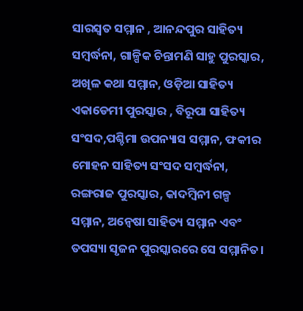ସାରସ୍ୱତ ସମ୍ମାନ , ଆନନ୍ଦପୁର ସାହିତ୍ୟ ସମ୍ବର୍ଦ୍ଧନା, ଗାଳ୍ପିକ ଚିନ୍ତାମଣି ସାହୁ ପୁରସ୍କାର, ଅଖିଳ କଥା ସମ୍ମାନ, ଓଡ଼ିଆ ସାହିତ୍ୟ ଏକାଡେମୀ ପୁରସ୍କାର , ବିରୂପା ସାହିତ୍ୟ ସଂସଦ,ପଶ୍ଚିମା ଉପନ୍ୟାସ ସମ୍ମାନ, ଫକୀର ମୋହନ ସାହିତ୍ୟ ସଂସଦ ସମ୍ବର୍ଦ୍ଧନା, ରଙ୍ଗରାଜ ପୁରସ୍କାର, କାଦମ୍ବିନୀ ଗଳ୍ପ ସମ୍ମାନ, ଅନ୍ୱେଷା ସାହିତ୍ୟ ସମ୍ମାନ ଏବଂ ତପସ୍ୟା ସୃଜନ ପୁରସ୍କାରରେ ସେ ସମ୍ମାନିତ।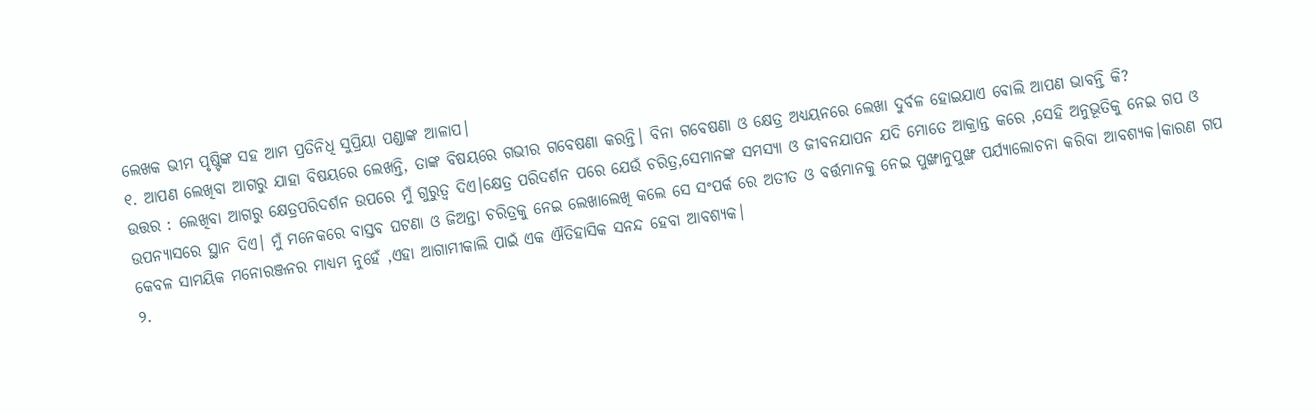ଲେଖକ ଭୀମ ପୃଷ୍ଟିଙ୍କ ସହ ଆମ ପ୍ରତିନିଧି ସୁପ୍ରିୟା ପଣ୍ଡାଙ୍କ ଆଳାପ।
୧. ଆପଣ ଲେଖିବା ଆଗରୁ ଯାହା ବିଷୟରେ ଲେଖନ୍ତି, ତାଙ୍କ ବିଷୟରେ ଗଭୀର ଗବେଷଣା କରନ୍ତି। ବିନା ଗବେଷଣା ଓ କ୍ଷେତ୍ର ଅଧ୍ୟୟନରେ ଲେଖା ଦୁର୍ବଳ ହୋଇଯାଏ ବୋଲି ଆପଣ ଭାବନ୍ତି କି?
ଉତ୍ତର : ଲେଖିବା ଆଗରୁ କ୍ଷେତ୍ରପରିଦର୍ଶନ ଉପରେ ମୁଁ ଗୁରୁତ୍ୱ ଦିଏ।କ୍ଷେତ୍ର ପରିଦର୍ଶନ ପରେ ଯେଉଁ ଚରିତ୍ର,ସେମାନଙ୍କ ସମସ୍ୟା ଓ ଜୀବନଯାପନ ଯଦି ମୋତେ ଆକ୍ରାନ୍ତ କରେ ,ସେହି ଅନୁଭୂତିକୁ ନେଇ ଗପ ଓ ଉପନ୍ଯାସରେ ସ୍ଥାନ ଦିଏ। ମୁଁ ମନେକରେ ବାସ୍ତବ ଘଟଣା ଓ ଜିଅନ୍ତା ଚରିତ୍ରକୁ ନେଇ ଲେଖାଲେଖି କଲେ ସେ ସଂପର୍କ ରେ ଅତୀତ ଓ ବର୍ତ୍ତମାନକୁ ନେଇ ପୁଙ୍ଖାନୁପୁଙ୍ଖ ପର୍ଯ୍ୟାଲୋଚନା କରିବା ଆବଶ୍ଯକ।କାରଣ ଗପ କେବଳ ସାମୟିକ ମନୋରଞ୍ଜନର ମାଧ୍ୟମ ନୁହେଁ ,ଏହା ଆଗାମୀକାଲି ପାଇଁ ଏକ ଐତିହାସିକ ସନନ୍ଦ ହେବା ଆବଶ୍ୟକ।
୨.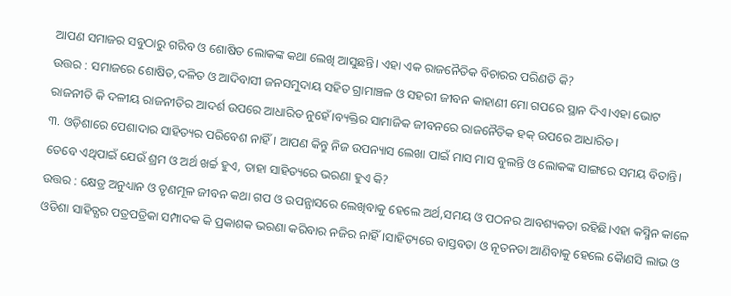ଆପଣ ସମାଜର ସବୁଠାରୁ ଗରିବ ଓ ଶୋଷିତ ଲୋକଙ୍କ କଥା ଲେଖି ଆସୁଛନ୍ତି। ଏହା ଏକ ରାଜନୈତିକ ବିଚାରର ପରିଣତି କି?
ଉତ୍ତର : ସମାଜରେ ଶୋଷିତ,ଦଳିତ ଓ ଆଦିବାସୀ ଜନସମୁଦାୟ ସହିତ ଗ୍ରାମାଞ୍ଚଳ ଓ ସହରୀ ଜୀବନ କାହାଣୀ ମୋ ଗପରେ ସ୍ଥାନ ଦିଏ।ଏହା ଭୋଟ ରାଜନୀତି କି ଦଳୀୟ ରାଜନୀତିର ଆଦର୍ଶ ଉପରେ ଆଧାରିତ ନୁହେଁ।ବ୍ୟକ୍ତିର ସାମାଜିକ ଜୀବନରେ ରାଜନୈତିକ ହକ୍ ଉପରେ ଆଧାରିତ।
୩. ଓଡ଼ିଶାରେ ପେଶାଦାର ସାହିତ୍ୟର ପରିବେଶ ନାହିଁ। ଆପଣ କିନ୍ତୁ ନିଜ ଉପନ୍ୟାସ ଲେଖା ପାଇଁ ମାସ ମାସ ବୁଲନ୍ତି ଓ ଲୋକଙ୍କ ସାଙ୍ଗରେ ସମୟ ବିତାନ୍ତି। ତେବେ ଏଥିପାଇଁ ଯେଉଁ ଶ୍ରମ ଓ ଅର୍ଥ ଖର୍ଚ୍ଚ ହୁଏ, ତାହା ସାହିତ୍ୟରେ ଭରଣା ହୁଏ କି?
ଉତ୍ତର : କ୍ଷେତ୍ର ଅନୁଧ୍ୟାନ ଓ ତୃଣମୂଳ ଜୀବନ କଥା ଗପ ଓ ଉପନ୍ଯାସରେ ଲେଖିବାକୁ ହେଲେ ଅର୍ଥ,ସମୟ ଓ ପଠନର ଆବଶ୍ୟକତା ରହିଛି।ଏହା କସ୍ମିନ କାଳେ ଓଡିଶା ସାହିତ୍ଯର ପତ୍ରପତ୍ରିକା ସମ୍ପାଦକ କି ପ୍ରକାଶକ ଭରଣା କରିବାର ନଜିର ନାହିଁ।ସାହିତ୍ୟରେ ବାସ୍ତବତା ଓ ନୂତନତା ଆଣିବାକୁ ହେଲେ କୈାଣସି ଲାଭ ଓ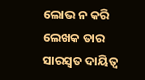ଲୋଭ ନ କରି ଲେଖକ ତାର ସାରସ୍ୱତ ଦାୟିତ୍ୱ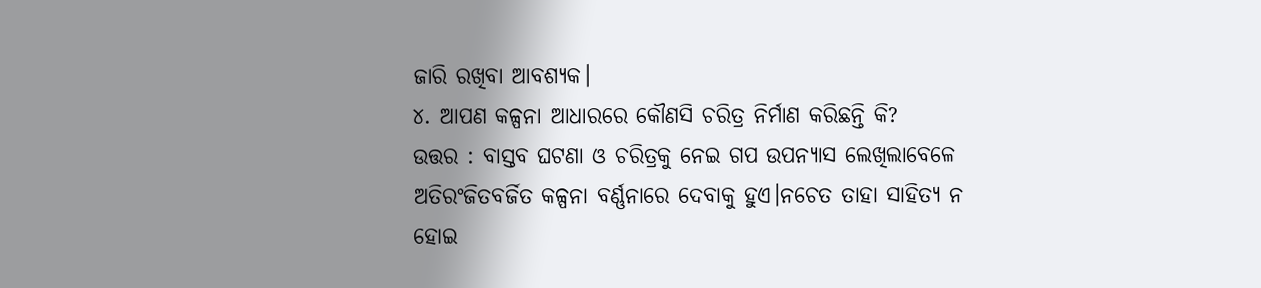ଜାରି ରଖିବା ଆବଶ୍ୟକ।
୪. ଆପଣ କଳ୍ପନା ଆଧାରରେ କୌଣସି ଚରିତ୍ର ନିର୍ମାଣ କରିଛନ୍ତି କି?
ଉତ୍ତର : ବାସ୍ତବ ଘଟଣା ଓ ଚରିତ୍ରକୁ ନେଇ ଗପ ଉପନ୍ଯାସ ଲେଖିଲାବେଳେ ଅତିରଂଜିତବର୍ଜିତ କଳ୍ପନା ବର୍ଣ୍ଣନାରେ ଦେବାକୁ ହୁଏ।ନଚେତ ତାହା ସାହିତ୍ୟ ନ ହୋଇ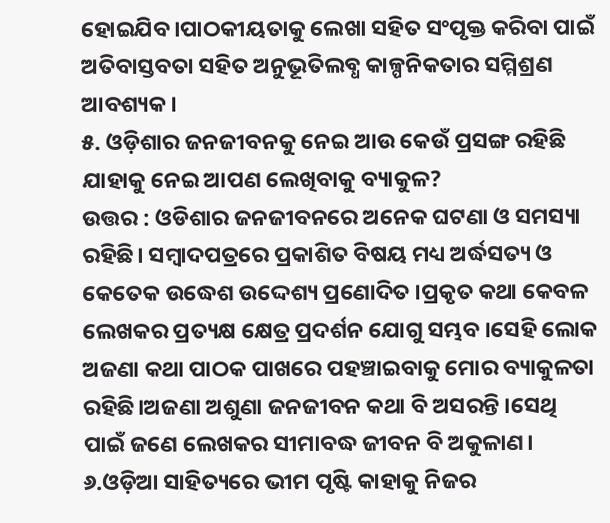ହୋଇଯିବ।ପାଠକୀୟତାକୁ ଲେଖା ସହିତ ସଂପୃକ୍ତ କରିବା ପାଇଁ ଅତିବାସ୍ତବତା ସହିତ ଅନୁଭୂତିଲବ୍ଧ କାଳ୍ପନିକତାର ସମ୍ମିଶ୍ରଣ ଆବଶ୍ୟକ।
୫. ଓଡ଼ିଶାର ଜନଜୀବନକୁ ନେଇ ଆଉ କେଉଁ ପ୍ରସଙ୍ଗ ରହିଛି ଯାହାକୁ ନେଇ ଆପଣ ଲେଖିବାକୁ ବ୍ୟାକୁଳ?
ଉତ୍ତର : ଓଡିଶାର ଜନଜୀବନରେ ଅନେକ ଘଟଣା ଓ ସମସ୍ୟା ରହିଛି। ସମ୍ବାଦପତ୍ରରେ ପ୍ରକାଶିତ ବିଷୟ ମଧ୍ୟ ଅର୍ଦ୍ଧସତ୍ୟ ଓ କେତେକ ଉଦ୍ଧେଶ ଉଦ୍ଦେଶ୍ୟ ପ୍ରଣୋଦିତ ।ପ୍ରକୃତ କଥା କେବଳ ଲେଖକର ପ୍ରତ୍ୟକ୍ଷ କ୍ଷେତ୍ର ପ୍ରଦର୍ଶନ ଯୋଗୁ ସମ୍ଭବ ।ସେହି ଲୋକ ଅଜଣା କଥା ପାଠକ ପାଖରେ ପହଞ୍ଚାଇବାକୁ ମୋର ବ୍ୟାକୁଳତା ରହିଛି।ଅଜଣା ଅଶୁଣା ଜନଜୀବନ କଥା ବି ଅସରନ୍ତି ।ସେଥି ପାଇଁ ଜଣେ ଲେଖକର ସୀମାବଦ୍ଧ ଜୀବନ ବି ଅକୁଳାଣ।
୬.ଓଡ଼ିଆ ସାହିତ୍ୟରେ ଭୀମ ପୃଷ୍ଟି କାହାକୁ ନିଜର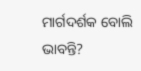ମାର୍ଗଦର୍ଶକ ବୋଲି ଭାବନ୍ତି?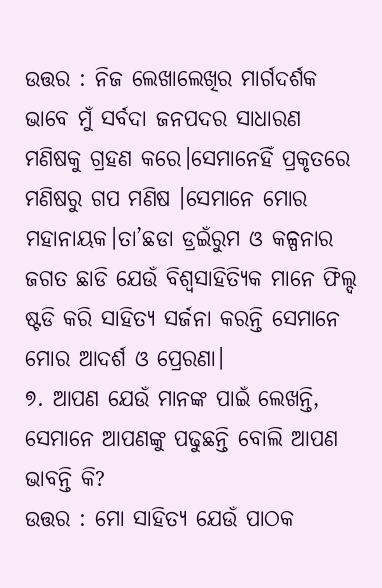ଉତ୍ତର : ନିଜ ଲେଖାଲେଖିର ମାର୍ଗଦର୍ଶକ ଭାବେ ମୁଁ ସର୍ବଦା ଜନପଦର ସାଧାରଣ ମଣିଷକୁ ଗ୍ରହଣ କରେ।ସେମାନେହିଁ ପ୍ରକୃତରେ ମଣିଷରୁ ଗପ ମଣିଷ ।ସେମାନେ ମୋର ମହାନାୟକ।ତା’ଛଡା ଡ୍ରଇଁରୁମ ଓ କଳ୍ପନାର ଜଗତ ଛାଡି ଯେଉଁ ବିଶ୍ୱସାହିତ୍ୟିକ ମାନେ ଫିଲ୍ଦ ଷ୍ଟଡି କରି ସାହିତ୍ୟ ସର୍ଜନା କରନ୍ତି ସେମାନେ ମୋର ଆଦର୍ଶ ଓ ପ୍ରେରଣା।
୭. ଆପଣ ଯେଉଁ ମାନଙ୍କ ପାଇଁ ଲେଖନ୍ତି, ସେମାନେ ଆପଣଙ୍କୁ ପଢୁଛନ୍ତି ବୋଲି ଆପଣ ଭାବନ୍ତି କି?
ଉତ୍ତର : ମୋ ସାହିତ୍ୟ ଯେଉଁ ପାଠକ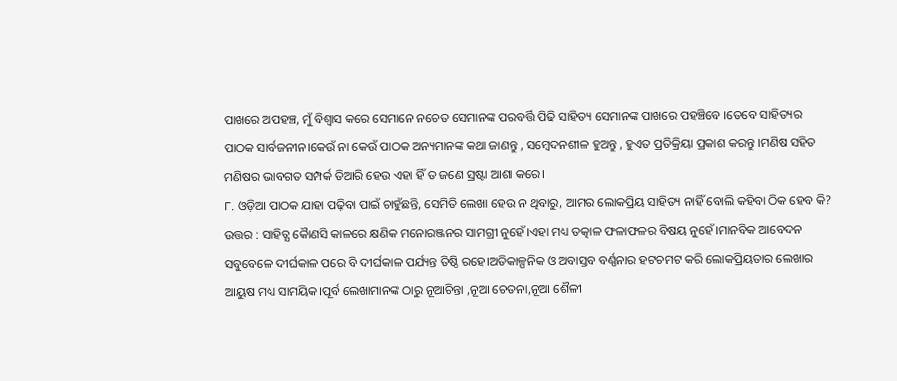ପାଖରେ ଅପହଞ୍ଚ, ମୁଁ ବିଶ୍ୱାସ କରେ ସେମାନେ ନଚେତ ସେମାନଙ୍କ ପରବର୍ତ୍ତି ପିଢି ସାହିତ୍ୟ ସେମାନଙ୍କ ପାଖରେ ପହଞ୍ଚିବେ ।ତେବେ ସାହିତ୍ୟର ପାଠକ ସାର୍ବଜନୀନ।କେଉଁ ନା କେଉଁ ପାଠକ ଅନ୍ୟମାନଙ୍କ କଥା ଜାଣନ୍ତୁ , ସମ୍ବେଦନଶୀଳ ହୁଅନ୍ତୁ , ହୁଏତ ପ୍ରତିକ୍ରିୟା ପ୍ରକାଶ କରନ୍ତୁ ।ମଣିଷ ସହିତ ମଣିଷର ଭାବଗତ ସମ୍ପର୍କ ତିଆରି ହେଉ ଏହା ହିଁ ତ ଜଣେ ସ୍ରଷ୍ଟା ଆଶା କରେ।
୮. ଓଡ଼ିଆ ପାଠକ ଯାହା ପଢ଼ିବା ପାଇଁ ଚାହୁଁଛନ୍ତି, ସେମିତି ଲେଖା ହେଉ ନ ଥିବାରୁ, ଆମର ଲୋକପ୍ରିୟ ସାହିତ୍ୟ ନାହିଁ ବୋଲି କହିବା ଠିକ ହେବ କି?
ଉତ୍ତର : ସାହିତ୍ଯ କୈାଣସି କାଳରେ କ୍ଷଣିକ ମନୋରଞ୍ଜନର ସାମଗ୍ରୀ ନୁହେଁ।ଏହା ମଧ୍ୟ ତତ୍କାଳ ଫଳାଫଳର ବିଷୟ ନୁହେଁ।ମାନବିକ ଆବେଦନ ସବୁବେଳେ ଦୀର୍ଘକାଳ ପରେ ବି ଦୀର୍ଘକାଳ ପର୍ଯ୍ୟନ୍ତ ତିଷ୍ଠି ରହେ।ଅତିକାଳ୍ପନିକ ଓ ଅବାସ୍ତବ ବର୍ଣ୍ଣନାର ହଟଚମଟ କରି ଲୋକପ୍ରିୟତାର ଲେଖାର ଆୟୁଷ ମଧ୍ୟ ସାମୟିକ।ପୂର୍ବ ଲେଖାମାନଙ୍କ ଠାରୁ ନୂଆଚିନ୍ତା ,ନୂଆ ଚେତନା,ନୂଆ ଶୈଳୀ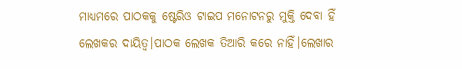ମାଧ୍ୟମରେ ପାଠକକୁ ଷ୍ଟେରିଓ ଟାଇପ ମନୋଟନରୁ ମୁକ୍ତି ଦେବା ହିଁ ଲେଖକର ଦାୟିତ୍ୱ।ପାଠକ ଲେଖକ ତିଆରି କରେ ନାହିଁ।ଲେଖାର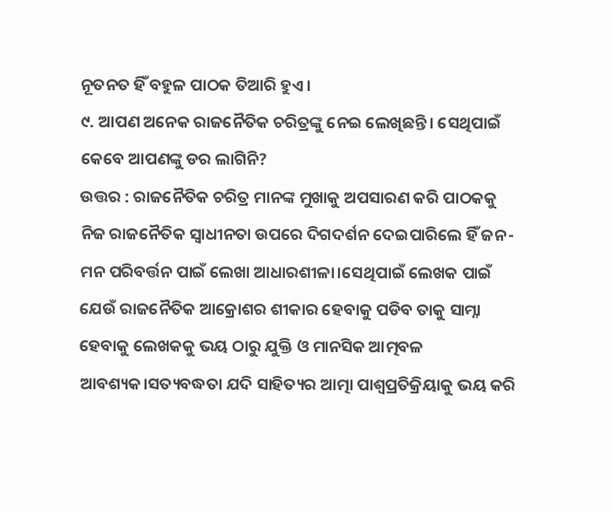ନୂତନତ ହିଁ ବହୁଳ ପାଠକ ତିଆରି ହୁଏ।
୯. ଆପଣ ଅନେକ ରାଜନୈତିକ ଚରିତ୍ରଙ୍କୁ ନେଇ ଲେଖିଛନ୍ତି। ସେଥିପାଇଁ କେବେ ଆପଣଙ୍କୁ ଡର ଲାଗିନି?
ଉତ୍ତର : ରାଜନୈତିକ ଚରିତ୍ର ମାନଙ୍କ ମୁଖାକୁ ଅପସାରଣ କରି ପାଠକକୁ ନିଜ ରାଜନୈତିକ ସ୍ୱାଧୀନତା ଉପରେ ଦିଗଦର୍ଶନ ଦେଇପାରିଲେ ହିଁ ଜନ-ମନ ପରିବର୍ତ୍ତନ ପାଇଁ ଲେଖା ଆଧାରଶୀଳା।ସେଥିପାଇଁ ଲେଖକ ପାଇଁ ଯେଉଁ ରାଜନୈତିକ ଆକ୍ରୋଶର ଶୀକାର ହେବାକୁ ପଡିବ ତାକୁ ସାମ୍ନା ହେବାକୁ ଲେଖକକୁ ଭୟ ଠାରୁ ଯୁକ୍ତି ଓ ମାନସିକ ଆତ୍ମବଳ ଆବଶ୍ୟକ।ସତ୍ୟବଦ୍ଧତା ଯଦି ସାହିତ୍ୟର ଆତ୍ମା ପାଶ୍ୱପ୍ରତିକ୍ରିୟାକୁ ଭୟ କରି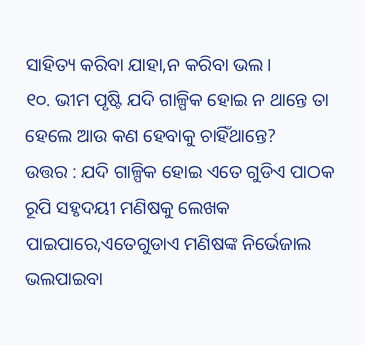ସାହିତ୍ୟ କରିବା ଯାହା,ନ କରିବା ଭଲ।
୧୦. ଭୀମ ପୃଷ୍ଟି ଯଦି ଗାଳ୍ପିକ ହୋଇ ନ ଥାନ୍ତେ ତା ହେଲେ ଆଉ କଣ ହେବାକୁ ଚାହିଁଥାନ୍ତେ?
ଉତ୍ତର : ଯଦି ଗାଳ୍ପିକ ହୋଇ ଏତେ ଗୁଡିଏ ପାଠକ ରୂପି ସହୃଦୟୀ ମଣିଷକୁ ଲେଖକ ପାଇପାରେ,ଏତେଗୁଡାଏ ମଣିଷଙ୍କ ନିର୍ଭେଜାଲ ଭଲପାଇବା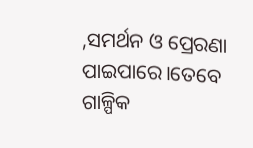,ସମର୍ଥନ ଓ ପ୍ରେରଣା ପାଇପାରେ।ତେବେ ଗାଳ୍ପିକ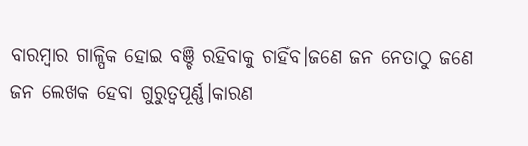ବାରମ୍ବାର ଗାଳ୍ପିକ ହୋଇ ବଞ୍ଚି ରହିବାକୁ ଚାହିଁବ।ଜଣେ ଜନ ନେତାଠୁ ଜଣେ ଜନ ଲେଖକ ହେବା ଗୁରୁତ୍ୱପୂର୍ଣ୍ଣ।କାରଣ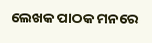ଲେଖକ ପାଠକ ମନରେ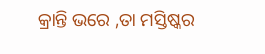କ୍ରାନ୍ତି ଭରେ ,ତା ମସ୍ତିଷ୍କର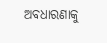ଅବଧାରଣାକୁ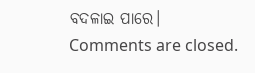ବଦଳାଇ ପାରେ।
Comments are closed.